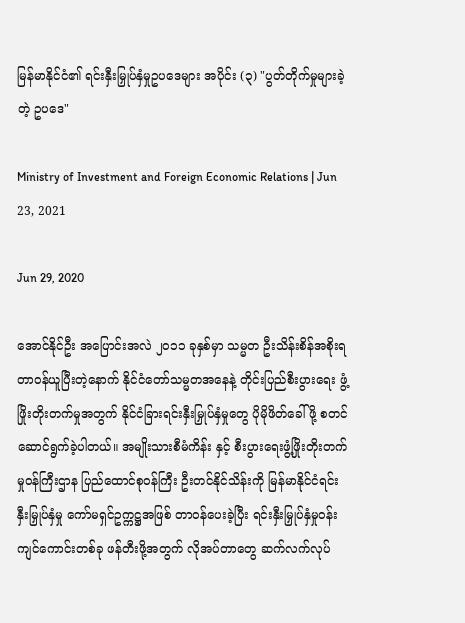မြန်မာနိုင်ငံ၏ ရင်းနှီးမြှုပ်နှံမှုဥပဒေများ အပိုင်း (၃) "ပွတ်တိုက်မှုများခဲ့တဲ့ ဥပဒေ"

Ministry of Investment and Foreign Economic Relations | Jun 23, 2021

Jun 29, 2020

အောင်နိုင်ဦး အပြောင်းအလဲ ၂၀၁၁ ခုနှစ်မှာ သမ္မတ ဦးသိန်းစိန်အစိုးရ တာဝန်ယူပြီးတဲ့နောက် နိုင်ငံတော်သမ္မတအနေနဲ့ တိုင်းပြည်စီးပွားရေး ဖွံ့ဖြိုးတိုးတက်မှုအတွက် နိုင်ငံခြားရင်းနှီးမြှုပ်နှံမှုတွေ ပိုမိုဖိတ်ခေါ်ဖို့ စတင်ဆောင်ရွက်ခဲ့ပါတယ်။ အမျိုးသားစီမံကိန်း နှင့် စီးပွားရေးဖွံ့ဖြိုးတိုးတက်မှုဝန်ကြီးဌာန ပြည်ထောင်စုဝန်ကြီး ဦးတင်နိုင်သိန်းကို မြန်မာနိုင်ငံရင်းနှီးမြှုပ်နှံမှု ကော်မရှင်ဥက္ကဋ္ဌအဖြစ် တာဝန်ပေးခဲ့ပြီး ရင်းနှီးမြှုပ်နှံမှုဝန်းကျင်ကောင်းတစ်ခု ဖန်တီးဖို့အတွက် လိုအပ်တာတွေ ဆက်လက်လုပ်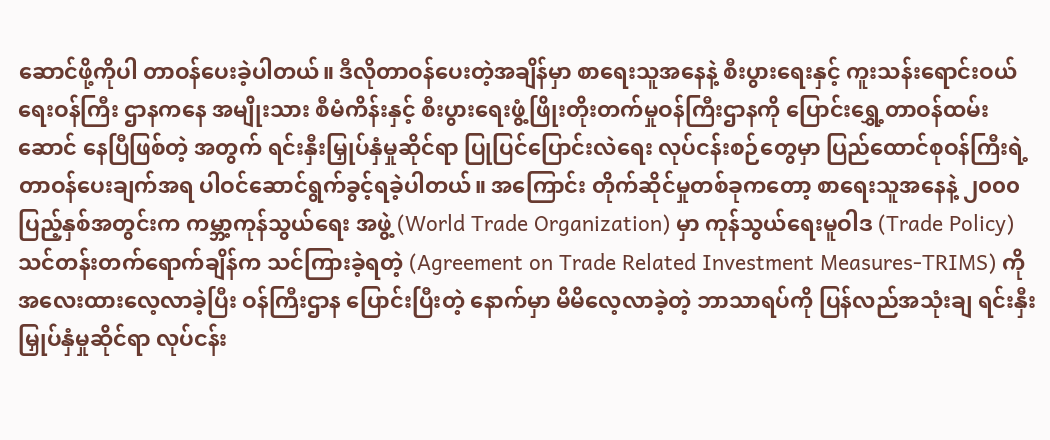ဆောင်ဖို့ကိုပါ တာဝန်ပေးခဲ့ပါတယ်။ ဒီလိုတာဝန်ပေးတဲ့အချိန်မှာ စာရေးသူအနေနဲ့ စီးပွားရေးနှင့် ကူးသန်းရောင်းဝယ်ရေးဝန်ကြီး ဌာနကနေ အမျိုးသား စီမံကိန်းနှင့် စီးပွားရေးဖွံ့ဖြိုးတိုးတက်မှုဝန်ကြီးဌာနကို ပြောင်းရွှေ့တာဝန်ထမ်းဆောင် နေပြီဖြစ်တဲ့ အတွက် ရင်းနှီးမြှုပ်နှံမှုဆိုင်ရာ ပြုပြင်ပြောင်းလဲရေး လုပ်ငန်းစဉ်တွေမှာ ပြည်ထောင်စုဝန်ကြီးရဲ့ တာဝန်ပေးချက်အရ ပါဝင်ဆောင်ရွက်ခွင့်ရခဲ့ပါတယ်။ အကြောင်း တိုက်ဆိုင်မှုတစ်ခုကတော့ စာရေးသူအနေနဲ့ ၂၀၀၀ ပြည့်နှစ်အတွင်းက ကမ္ဘာ့ကုန်သွယ်ရေး အဖွဲ့ (World Trade Organization) မှာ ကုန်သွယ်ရေးမူဝါဒ (Trade Policy) သင်တန်းတက်ရောက်ချိန်က သင်ကြားခဲ့ရတဲ့ (Agreement on Trade Related Investment Measures-TRIMS) ကို အလေးထားလေ့လာခဲ့ပြီး ဝန်ကြီးဌာန ပြောင်းပြီးတဲ့ နောက်မှာ မိမိလေ့လာခဲ့တဲ့ ဘာသာရပ်ကို ပြန်လည်အသုံးချ ရင်းနှီးမြှုပ်နှံမှုဆိုင်ရာ လုပ်ငန်း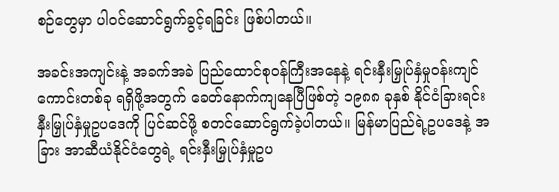စဉ်တွေမှာ ပါဝင်ဆောင်ရွက်ခွင့်ရခြင်း ဖြစ်ပါတယ်။

အခင်းအကျင်းနဲ့ အခက်အခဲ ပြည်ထောင်စုဝန်ကြီးအနေနဲ့ ရင်းနှီးမြှုပ်နှံမှုဝန်းကျင်ကောင်းတစ်ခု ရရှိဖို့အတွက် ခေတ်နောက်ကျနေပြီဖြစ်တဲ့ ၁၉၈၈ ခုနှစ် နိုင်ငံခြားရင်းနှီးမြှုပ်နှံမှုဥပဒေကို ပြင်ဆင်ဖို့ စတင်ဆောင်ရွက်ခဲ့ပါတယ်။ မြန်မာပြည်ရဲ့ဥပဒေနဲ့ အခြား အာဆီယံနိုင်ငံတွေရဲ့ ရင်းနှီးမြှုပ်နှံမှုဥပ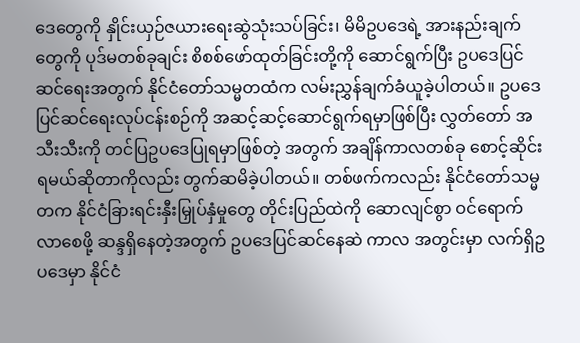ဒေတွေကို နှိုင်းယှဉ်ဇယားရေးဆွဲသုံးသပ်ခြင်း၊ မိမိဥပဒေရဲ့ အားနည်းချက် တွေကို ပုဒ်မတစ်ခုချင်း စိစစ်ဖော်ထုတ်ခြင်းတို့ကို ဆောင်ရွက်ပြီး ဥပဒေပြင်ဆင်ရေးအတွက် နိုင်ငံတော်သမ္မတထံက လမ်းညွှန်ချက်ခံယူခဲ့ပါတယ်။ ဥပဒေပြင်ဆင်ရေးလုပ်ငန်းစဉ်ကို အဆင့်ဆင့်ဆောင်ရွက်ရမှာဖြစ်ပြီး လွှတ်တော် အသီးသီးကို တင်ပြဥပဒေပြုရမှာဖြစ်တဲ့ အတွက် အချိန်ကာလတစ်ခု စောင့်ဆိုင်းရမယ်ဆိုတာကိုလည်း တွက်ဆမိခဲ့ပါတယ်။ တစ်ဖက်ကလည်း နိုင်ငံတော်သမ္မတက နိုင်ငံခြားရင်းနှီးမြှုပ်နှံမှုတွေ တိုင်းပြည်ထဲကို ဆောလျင်စွာ ဝင်ရောက် လာစေဖို့ ဆန္ဒရှိနေတဲ့အတွက် ဥပဒေပြင်ဆင်နေဆဲ ကာလ အတွင်းမှာ လက်ရှိဥပဒေမှာ နိုင်ငံ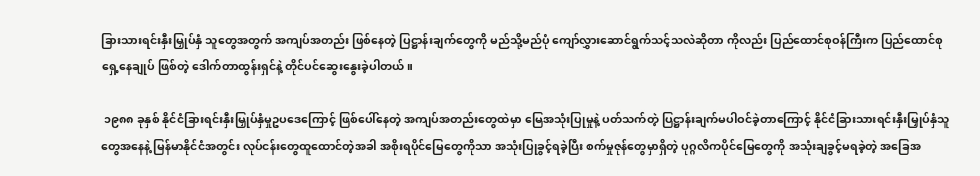ခြားသားရင်းနှီးမြှုပ်နှံ သူတွေအတွက် အကျပ်အတည်း ဖြစ်နေတဲ့ ပြဋ္ဌာန်းချက်တွေကို မည်သို့မည်ပုံ ကျော်လွှားဆောင်ရွက်သင့်သလဲဆိုတာ ကိုလည်း ပြည်ထောင်စုဝန်ကြီးက ပြည်ထောင်စုရှေ့နေချုပ် ဖြစ်တဲ့ ဒေါက်တာထွန်းရှင်နဲ့ တိုင်ပင်ဆွေးနွေးခဲ့ပါတယ်။

 ၁၉၈၈ ခုနှစ် နိုင်ငံခြားရင်းနှီးမြှုပ်နှံမှုဥပဒေကြောင့် ဖြစ်ပေါ်နေတဲ့ အကျပ်အတည်းတွေထဲမှာ မြေအသုံးပြုမှုနဲ့ ပတ်သက်တဲ့ ပြဋ္ဌာန်းချက်မပါဝင်ခဲ့တာကြောင့် နိုင်ငံခြားသားရင်းနှီးမြှုပ်နှံသူ တွေအနေနဲ့ မြန်မာနိုင်ငံအတွင်း လုပ်ငန်းတွေထူထောင်တဲ့အခါ အစိုးရပိုင်မြေတွေကိုသာ အသုံးပြုခွင့်ရခဲ့ပြီး စက်မှုဇုန်တွေမှာရှိတဲ့ ပုဂ္ဂလိကပိုင်မြေတွေကို အသုံးချခွင့်မရခဲ့တဲ့ အခြေအ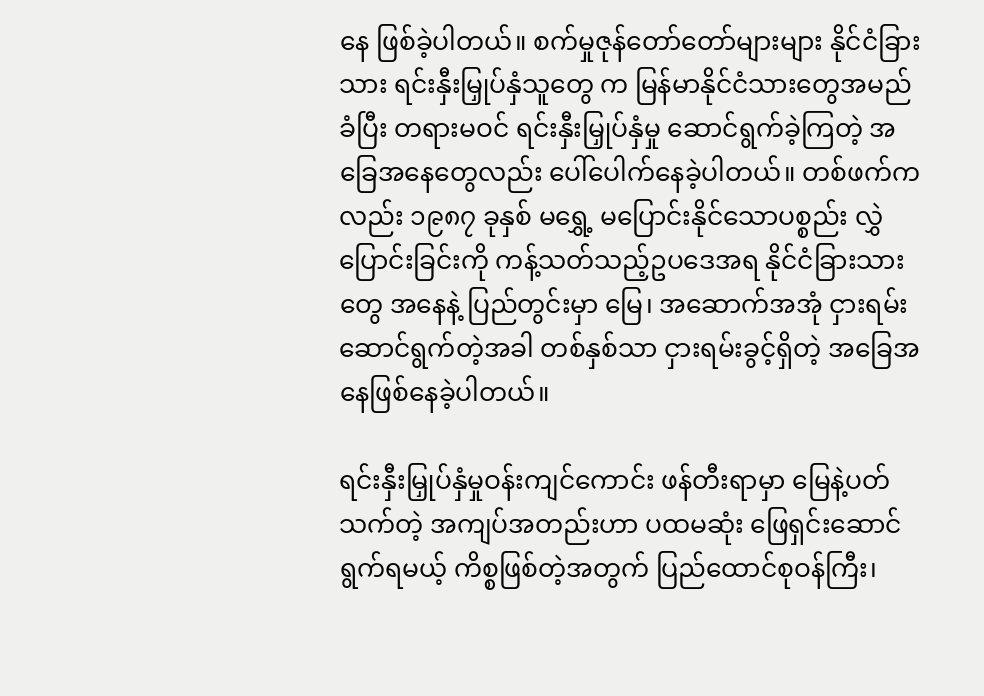နေ ဖြစ်ခဲ့ပါတယ်။ စက်မှုဇုန်တော်တော်များများ နိုင်ငံခြားသား ရင်းနှီးမြှုပ်နှံသူတွေ က မြန်မာနိုင်ငံသားတွေအမည်ခံပြီး တရားမဝင် ရင်းနှီးမြှုပ်နှံမှု ဆောင်ရွက်ခဲ့ကြတဲ့ အခြေအနေတွေလည်း ပေါ်ပေါက်နေခဲ့ပါတယ်။ တစ်ဖက်ကလည်း ၁၉၈၇ ခုနှစ် မရွှေ့ မပြောင်းနိုင်သောပစ္စည်း လွှဲပြောင်းခြင်းကို ကန့်သတ်သည့်ဥပဒေအရ နိုင်ငံခြားသားတွေ အနေနဲ့ ပြည်တွင်းမှာ မြေ၊ အဆောက်အအုံ ငှားရမ်းဆောင်ရွက်တဲ့အခါ တစ်နှစ်သာ ငှားရမ်းခွင့်ရှိတဲ့ အခြေအနေဖြစ်နေခဲ့ပါတယ်။

ရင်းနှီးမြှုပ်နှံမှုဝန်းကျင်ကောင်း ဖန်တီးရာမှာ မြေနဲ့ပတ်သက်တဲ့ အကျပ်အတည်းဟာ ပထမဆုံး ဖြေရှင်းဆောင်ရွက်ရမယ့် ကိစ္စဖြစ်တဲ့အတွက် ပြည်ထောင်စုဝန်ကြီး၊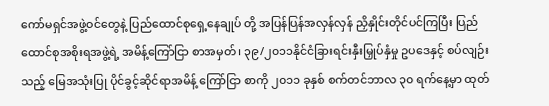ကော်မရှင်အဖွဲ့ဝင်တွေနဲ့ ပြည်ထောင်စုရှေ့နေချုပ် တို့ အပြန်ပြန်အလှန်လှန် ညှိနှိုင်းတိုင်ပင်ကြပြီး ပြည်ထောင်စုအစိုးရအဖွဲ့ရဲ့ အမိန့်ကြော်ငြာ စာအမှတ်၊ ၃၉/၂၀၁၁နိုင်ငံခြားရင်းနှီးမြှုပ်နှံမှု ဥပဒေနှင့် စပ်လျဉ်းသည့် မြေအသုံးပြု ပိုင်ခွင့်ဆိုင်ရာအမိန့် ကြော်ငြာ စာကို ၂၀၁၁ ခုနှစ် စက်တင်ဘာလ ၃၀ ရက်နေ့မှာ ထုတ်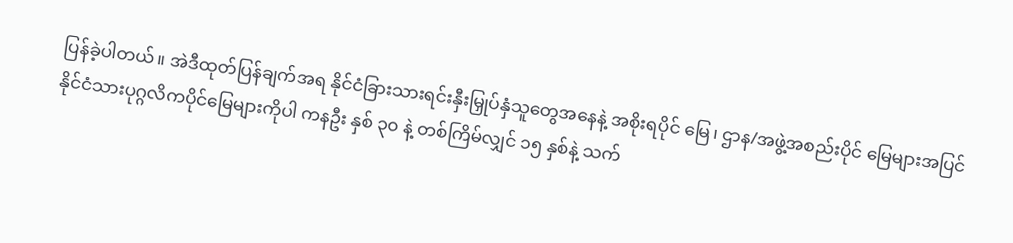ပြန်ခဲ့ပါတယ်။ အဲဒီထုတ်ပြန်ချက်အရ နိုင်ငံခြားသားရင်းနှီးမြှုပ်နှံသူတွေအနေနဲ့ အစိုးရပိုင် မြေ၊ ဌာန/အဖွဲ့အစည်းပိုင် မြေများအပြင် နိုင်ငံသားပုဂ္ဂလိကပိုင်မြေများကိုပါ ကနဦး နှစ် ၃၀ နဲ့ တစ်ကြိမ်လျှင် ၁၅ နှစ်နဲ့ သက်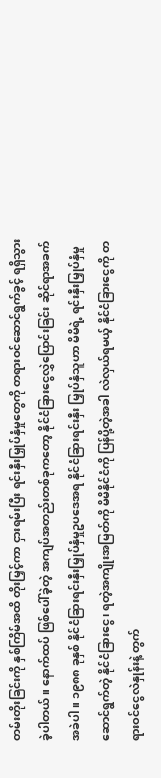တမ်းတိုးခြင်းကို နှစ်ကြိမ်အထိ တိုးမြှင့်ကာ ငှားရမ်းပြီး ရင်းနှီးမြှုပ်နှံမှုတွေကို တရားဝင်ဆောင်ရွက်ခွင့် ရရှိသွားခဲ့ပါတယ်။ နောက်ထပ် ဖြစ်ပေါ်ခဲ့တဲ့ အကျပ်အတည်းတစ်ခုကတော့ နိုင်ငံခြားငွေလွှဲပြောင်းခြင်း ဆိုင်ရာအခက်အခဲပါ။ ၁၉၈၈ ခုနှစ် နိုင်ငံခြားရင်းနှီးမြှုပ်နှံမှုဥပဒေအရ နိုင်ငံခြားရင်းနှီး မြှုပ်နှံသူဟာ မိမိရဲ့ ရင်းနှီးမြှုပ်နှံမှုဆောင်ရွက်တဲ့ နိုင်ငံခြားငွေ၊ ရတဲ့အကျိုးအမြတ်ကို မိမိနိုင်ငံကို ပြန်ပို့တဲ့အခါ လဲလှယ်ရမယ့် နိုင်ငံခြားငွေကို တရားဝင်ငွေလဲနှုန်းနဲ့ တွက်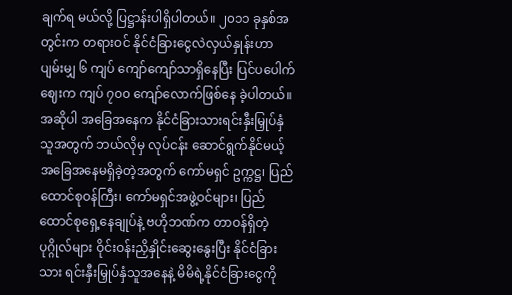ချက်ရ မယ်လို့ ပြဋ္ဌာန်းပါရှိပါတယ်။ ၂၀၁၁ ခုနှစ်အတွင်းက တရားဝင် နိုင်ငံခြားငွေလဲလှယ်နှုန်းဟာ ပျမ်းမျှ ၆ ကျပ် ကျော်ကျော်သာရှိနေပြီး ပြင်ပပေါက်ဈေးက ကျပ် ၇၀၀ ကျော်လောက်ဖြစ်နေ ခဲ့ပါတယ်။ အဆိုပါ အခြေအနေက နိုင်ငံခြားသားရင်းနှီးမြှုပ်နှံသူအတွက် ဘယ်လိုမှ လုပ်ငန်း ဆောင်ရွက်နိုင်မယ့် အခြေအနေမရှိခဲ့တဲ့အတွက် ကော်မရှင် ဥက္ကဋ္ဌ၊ ပြည်ထောင်စုဝန်ကြီး၊ ကော်မရှင်အဖွဲ့ဝင်များ၊ ပြည်ထောင်စုရှေ့နေချုပ်နဲ့ ဗဟိုဘဏ်က တာဝန်ရှိတဲ့ ပုဂ္ဂိုလ်များ ဝိုင်းဝန်းညှိနှိုင်းဆွေးနွေးပြီး နိုင်ငံခြားသား ရင်းနှီးမြှုပ်နှံသူအနေနဲ့ မိမိရဲ့နိုင်ငံခြားငွေကို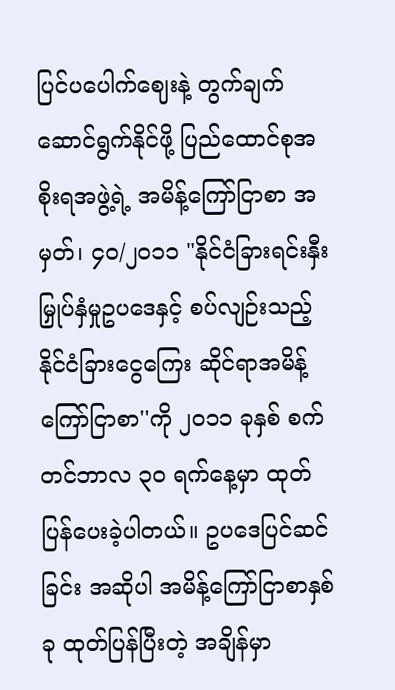ပြင်ပပေါက်ဈေးနဲ့ တွက်ချက်ဆောင်ရွက်နိုင်ဖို့ ပြည်ထောင်စုအစိုးရအဖွဲ့ရဲ့ အမိန့်ကြော်ငြာစာ အမှတ်၊ ၄၀/၂၀၁၁ "နိုင်ငံခြားရင်းနှီး မြှုပ်နှံမှုဥပဒေနှင့် စပ်လျဉ်းသည့် နိုင်ငံခြားငွေကြေး ဆိုင်ရာအမိန့်ကြော်ငြာစာ''ကို ၂၀၁၁ ခုနှစ် စက်တင်ဘာလ ၃၀ ရက်နေ့မှာ ထုတ်ပြန်ပေးခဲ့ပါတယ်။ ဥပဒေပြင်ဆင်ခြင်း အဆိုပါ အမိန့်ကြော်ငြာစာနှစ်ခု ထုတ်ပြန်ပြီးတဲ့ အချိန်မှာ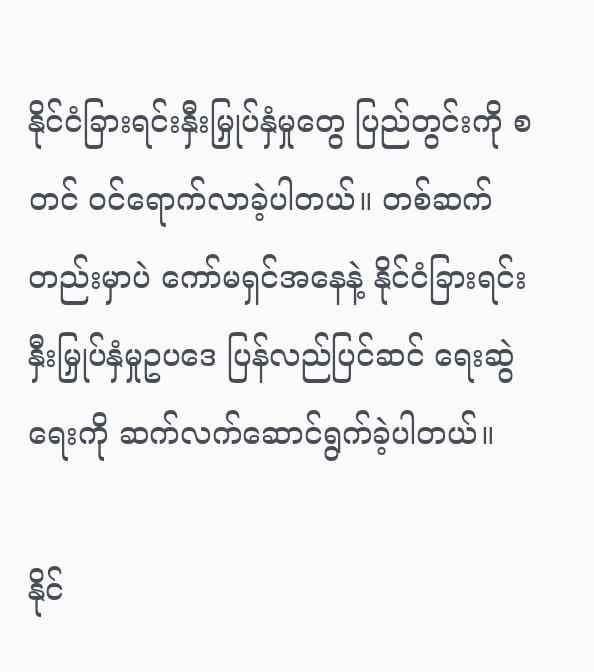နိုင်ငံခြားရင်းနှီးမြှုပ်နှံမှုတွေ ပြည်တွင်းကို စတင် ဝင်ရောက်လာခဲ့ပါတယ်။ တစ်ဆက်တည်းမှာပဲ ကော်မရှင်အနေနဲ့ နိုင်ငံခြားရင်းနှီးမြှုပ်နှံမှုဥပဒေ ပြန်လည်ပြင်ဆင် ရေးဆွဲရေးကို ဆက်လက်ဆောင်ရွက်ခဲ့ပါတယ်။

နိုင်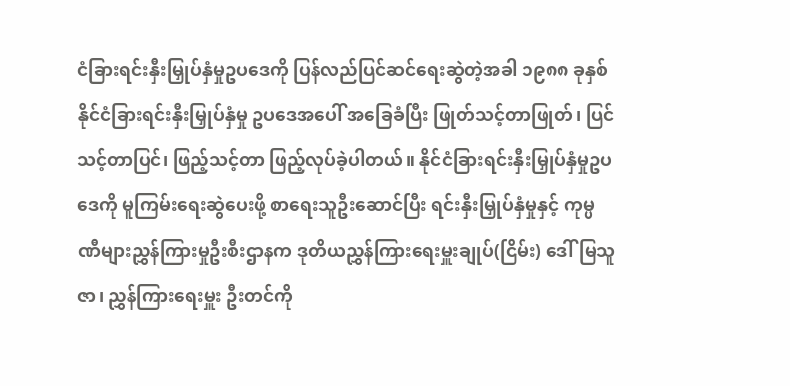ငံခြားရင်းနှီးမြှုပ်နှံမှုဥပဒေကို ပြန်လည်ပြင်ဆင်ရေးဆွဲတဲ့အခါ ၁၉၈၈ ခုနှစ် နိုင်ငံခြားရင်းနှီးမြှုပ်နှံမှု ဥပဒေအပေါ် အခြေခံပြီး ဖြုတ်သင့်တာဖြုတ်၊ ပြင်သင့်တာပြင်၊ ဖြည့်သင့်တာ ဖြည့်လုပ်ခဲ့ပါတယ်။ နိုင်ငံခြားရင်းနှီးမြှုပ်နှံမှုဥပဒေကို မူကြမ်းရေးဆွဲပေးဖို့ စာရေးသူဦးဆောင်ပြီး ရင်းနှီးမြှုပ်နှံမှုနှင့် ကုမ္ပဏီများညွှန်ကြားမှုဦးစီးဌာနက ဒုတိယညွှန်ကြားရေးမှူးချုပ်(ငြိမ်း) ဒေါ်မြသူဇာ၊ ညွှန်ကြားရေးမှူး ဦးတင်ကို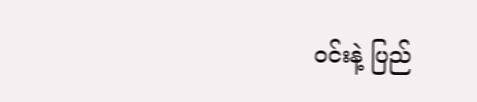ဝင်းနဲ့ ပြည်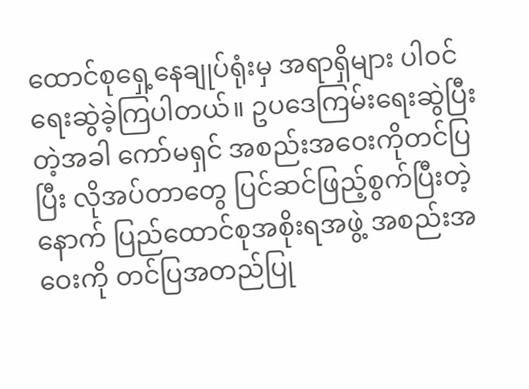ထောင်စုရှေ့နေချုပ်ရုံးမှ အရာရှိများ ပါဝင်ရေးဆွဲခဲ့ကြပါတယ်။ ဥပဒေကြမ်းရေးဆွဲပြီး တဲ့အခါ ကော်မရှင် အစည်းအဝေးကိုတင်ပြပြီး လိုအပ်တာတွေ ပြင်ဆင်ဖြည့်စွက်ပြီးတဲ့ နောက် ပြည်ထောင်စုအစိုးရအဖွဲ့ အစည်းအဝေးကို တင်ပြအတည်ပြု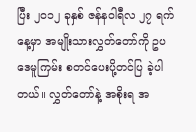ပြီး ၂၀၁၂ ခုနှစ် ဇန်နဝါရီလ ၂၇ ရက်နေ့မှာ အမျိုးသားလွှတ်တော်ကို ဥပဒေမူကြမ်း စတင်ပေးပို့တင်ပြ ခဲ့ပါတယ်။ လွှတ်တော်နဲ့ အစိုးရ အ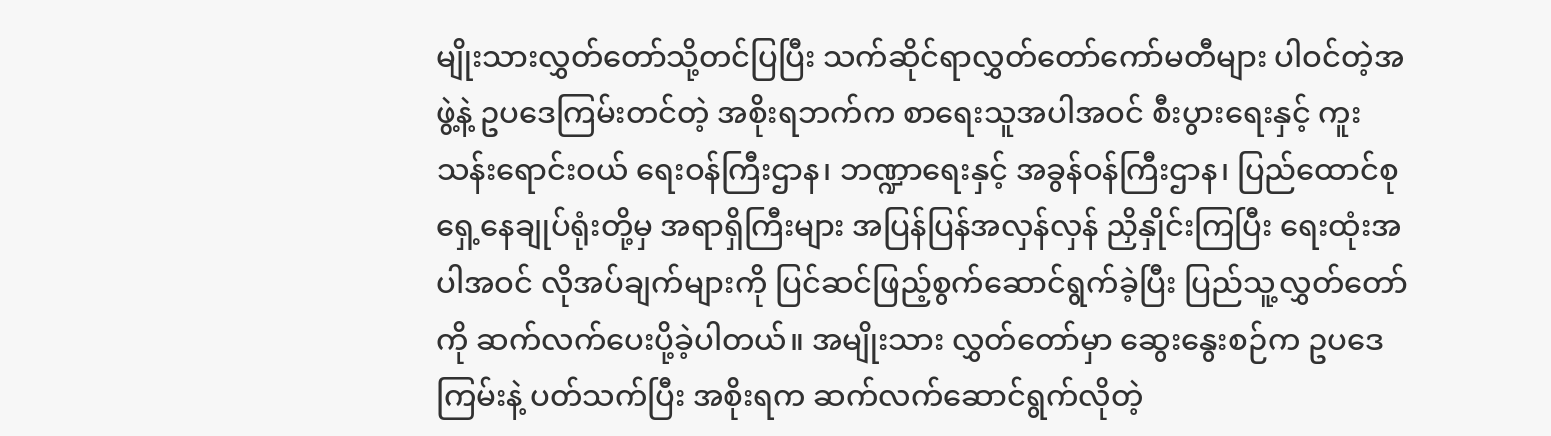မျိုးသားလွှတ်တော်သို့တင်ပြပြီး သက်ဆိုင်ရာလွှတ်တော်ကော်မတီများ ပါဝင်တဲ့အဖွဲ့နဲ့ ဥပဒေကြမ်းတင်တဲ့ အစိုးရဘက်က စာရေးသူအပါအဝင် စီးပွားရေးနှင့် ကူးသန်းရောင်းဝယ် ရေးဝန်ကြီးဌာန၊ ဘဏ္ဍာရေးနှင့် အခွန်ဝန်ကြီးဌာန၊ ပြည်ထောင်စုရှေ့နေချုပ်ရုံးတို့မှ အရာရှိကြီးများ အပြန်ပြန်အလှန်လှန် ညှိနှိုင်းကြပြီး ရေးထုံးအပါအဝင် လိုအပ်ချက်များကို ပြင်ဆင်ဖြည့်စွက်ဆောင်ရွက်ခဲ့ပြီး ပြည်သူ့လွှတ်တော်ကို ဆက်လက်ပေးပို့ခဲ့ပါတယ်။ အမျိုးသား လွှတ်တော်မှာ ဆွေးနွေးစဉ်က ဥပဒေကြမ်းနဲ့ ပတ်သက်ပြီး အစိုးရက ဆက်လက်ဆောင်ရွက်လိုတဲ့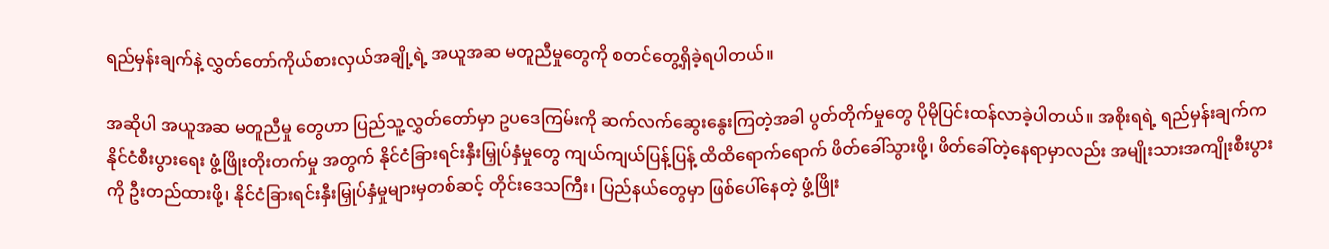ရည်မှန်းချက်နဲ့ လွှတ်တော်ကိုယ်စားလှယ်အချို့ရဲ့ အယူအဆ မတူညီမှုတွေကို စတင်တွေ့ရှိခဲ့ရပါတယ်။

အဆိုပါ အယူအဆ မတူညီမှု တွေဟာ ပြည်သူ့လွှတ်တော်မှာ ဥပဒေကြမ်းကို ဆက်လက်ဆွေးနွေးကြတဲ့အခါ ပွတ်တိုက်မှုတွေ ပိုမိုပြင်းထန်လာခဲ့ပါတယ်။ အစိုးရရဲ့ ရည်မှန်းချက်က နိုင်ငံစီးပွားရေး ဖွံ့ဖြိုးတိုးတက်မှု အတွက် နိုင်ငံခြားရင်းနှီးမြှုပ်နှံမှုတွေ ကျယ်ကျယ်ပြန့်ပြန့် ထိထိရောက်ရောက် ဖိတ်ခေါ်သွားဖို့၊ ဖိတ်ခေါ်တဲ့နေရာမှာလည်း အမျိုးသားအကျိုးစီးပွားကို ဦးတည်ထားဖို့၊ နိုင်ငံခြားရင်းနှီးမြှုပ်နှံမှုများမှတစ်ဆင့် တိုင်းဒေသကြီး၊ ပြည်နယ်တွေမှာ ဖြစ်ပေါ်နေတဲ့ ဖွံ့ဖြိုး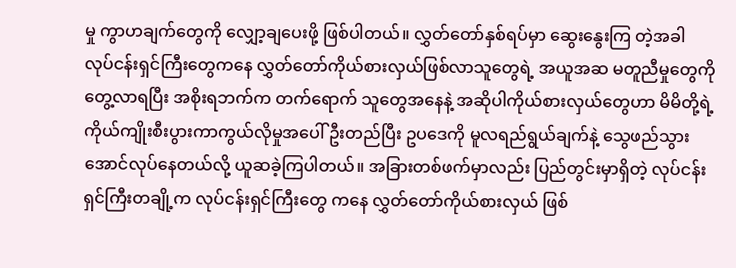မှု ကွာဟချက်တွေကို လျှော့ချပေးဖို့ ဖြစ်ပါတယ်။ လွှတ်တော်နှစ်ရပ်မှာ ဆွေးနွေးကြ တဲ့အခါ လုပ်ငန်းရှင်ကြီးတွေကနေ လွှတ်တော်ကိုယ်စားလှယ်ဖြစ်လာသူတွေရဲ့ အယူအဆ မတူညီမှုတွေကို တွေ့လာရပြီး အစိုးရဘက်က တက်ရောက် သူတွေအနေနဲ့ အဆိုပါကိုယ်စားလှယ်တွေဟာ မိမိတို့ရဲ့ ကိုယ်ကျိုးစီးပွားကာကွယ်လိုမှုအပေါ် ဦးတည်ပြီး ဥပဒေကို မူလရည်ရွယ်ချက်နဲ့ သွေဖည်သွားအောင်လုပ်နေတယ်လို့ ယူဆခဲ့ကြပါတယ်။ အခြားတစ်ဖက်မှာလည်း ပြည်တွင်းမှာရှိတဲ့ လုပ်ငန်းရှင်ကြီးတချို့က လုပ်ငန်းရှင်ကြီးတွေ ကနေ လွှတ်တော်ကိုယ်စားလှယ် ဖြစ်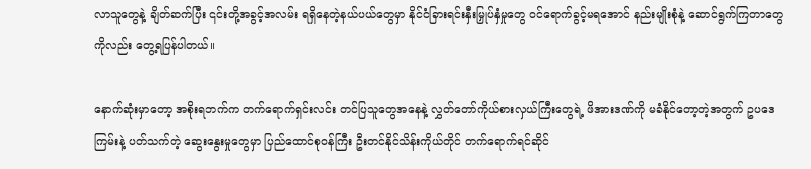လာသူတွေနဲ့ ချိတ်ဆက်ပြီး ၎င်းတို့အခွင့်အလမ်း ရရှိနေတဲ့နယ်ပယ်တွေမှာ နိုင်ငံခြားရင်းနှီးမြှုပ်နှံမှုတွေ ဝင်ရောက်ခွင့်မရအောင် နည်းမျိုးစုံနဲ့ ဆောင်ရွက်ကြတာတွေကိုလည်း တွေ့ရပြန်ပါတယ်။

နောက်ဆုံးမှာတော့ အစိုးရဘက်က တက်ရောက်ရှင်းလင်း တင်ပြသူတွေအနေနဲ့ လွှတ်တော်ကိုယ်စားလှယ်ကြီးတွေရဲ့ ဖိအားဒဏ်ကို မခံနိုင်တော့တဲ့အတွက် ဥပဒေကြမ်းနဲ့ ပတ်သက်တဲ့ ဆွေးနွေးမှုတွေမှာ ပြည်ထောင်စုဝန်ကြီး ဦးတင်နိုင်သိန်းကိုယ်တိုင် တက်ရောက်ရင်ဆိုင်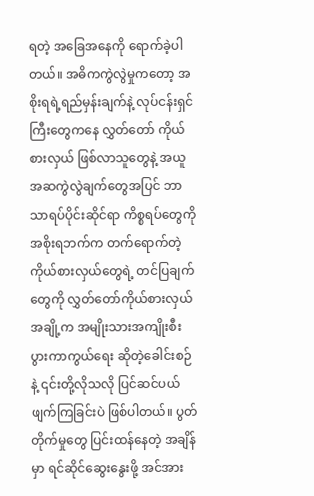ရတဲ့ အခြေအနေကို ရောက်ခဲ့ပါတယ်။ အဓိကကွဲလွဲမှုကတော့ အစိုးရရဲ့ရည်မှန်းချက်နဲ့ လုပ်ငန်းရှင်ကြီးတွေကနေ လွှတ်တော် ကိုယ်စားလှယ် ဖြစ်လာသူတွေနဲ့ အယူအဆကွဲလွဲချက်တွေအပြင် ဘာသာရပ်ပိုင်းဆိုင်ရာ ကိစ္စရပ်တွေကို အစိုးရဘက်က တက်ရောက်တဲ့ ကိုယ်စားလှယ်တွေရဲ့ တင်ပြချက်တွေကို လွှတ်တော်ကိုယ်စားလှယ်အချို့က အမျိုးသားအကျိုးစီးပွားကာကွယ်ရေး ဆိုတဲ့ခေါင်းစဉ်နဲ့ ၎င်းတို့လိုသလို ပြင်ဆင်ပယ်ဖျက်ကြခြင်းပဲ ဖြစ်ပါတယ်။ ပွတ်တိုက်မှုတွေ ပြင်းထန်နေတဲ့ အချိန်မှာ ရင်ဆိုင်ဆွေးနွေးဖို့ အင်အား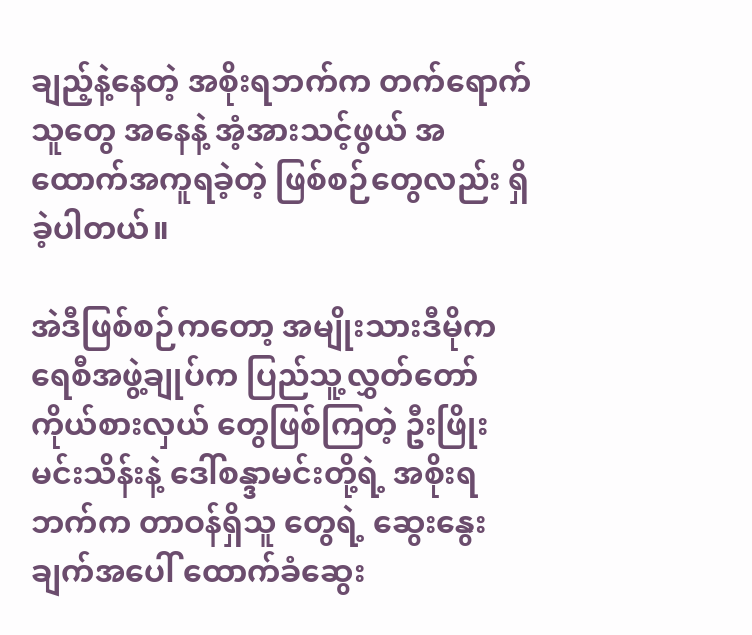ချည့်နဲ့နေတဲ့ အစိုးရဘက်က တက်ရောက်သူတွေ အနေနဲ့ အံ့အားသင့်ဖွယ် အထောက်အကူရခဲ့တဲ့ ဖြစ်စဉ်တွေလည်း ရှိခဲ့ပါတယ်။

အဲဒီဖြစ်စဉ်ကတော့ အမျိုးသားဒီမိုကရေစီအဖွဲ့ချုပ်က ပြည်သူ့လွှတ်တော် ကိုယ်စားလှယ် တွေဖြစ်ကြတဲ့ ဦးဖြိုးမင်းသိန်းနဲ့ ဒေါ်စန္ဒာမင်းတို့ရဲ့ အစိုးရဘက်က တာဝန်ရှိသူ တွေရဲ့ ဆွေးနွေးချက်အပေါ် ထောက်ခံဆွေး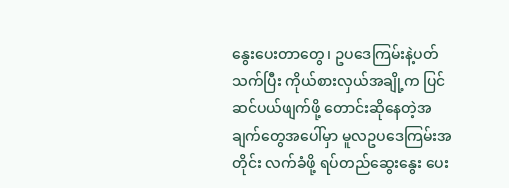နွေးပေးတာတွေ၊ ဥပဒေကြမ်းနဲ့ပတ်သက်ပြီး ကိုယ်စားလှယ်အချို့က ပြင်ဆင်ပယ်ဖျက်ဖို့ တောင်းဆိုနေတဲ့အချက်တွေအပေါ်မှာ မူလဥပဒေကြမ်းအတိုင်း လက်ခံဖို့ ရပ်တည်ဆွေးနွေး ပေး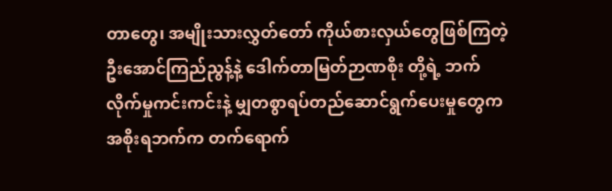တာတွေ၊ အမျိုးသားလွှတ်တော် ကိုယ်စားလှယ်တွေဖြစ်ကြတဲ့ ဦးအောင်ကြည်ညွန့်နဲ့ ဒေါက်တာမြတ်ဉာဏစိုး တို့ရဲ့ ဘက်လိုက်မှုကင်းကင်းနဲ့ မျှတစွာရပ်တည်ဆောင်ရွက်ပေးမှုတွေက အစိုးရဘက်က တက်ရောက်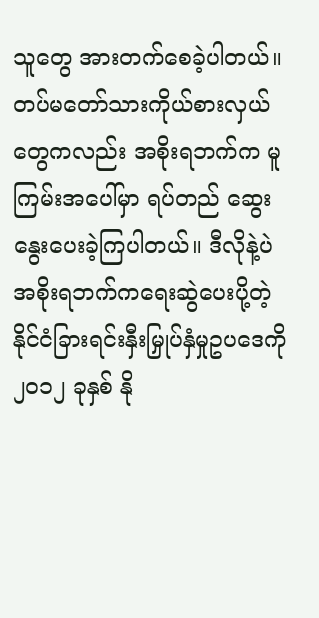သူတွေ အားတက်စေခဲ့ပါတယ်။ တပ်မတော်သားကိုယ်စားလှယ်တွေကလည်း အစိုးရဘက်က မူကြမ်းအပေါ်မှာ ရပ်တည် ဆွေးနွေးပေးခဲ့ကြပါတယ်။ ဒီလိုနဲ့ပဲ အစိုးရဘက်ကရေးဆွဲပေးပို့တဲ့ နိုင်ငံခြားရင်းနှီးမြှုပ်နှံမှုဥပဒေကို ၂၀၁၂ ခုနှစ် နို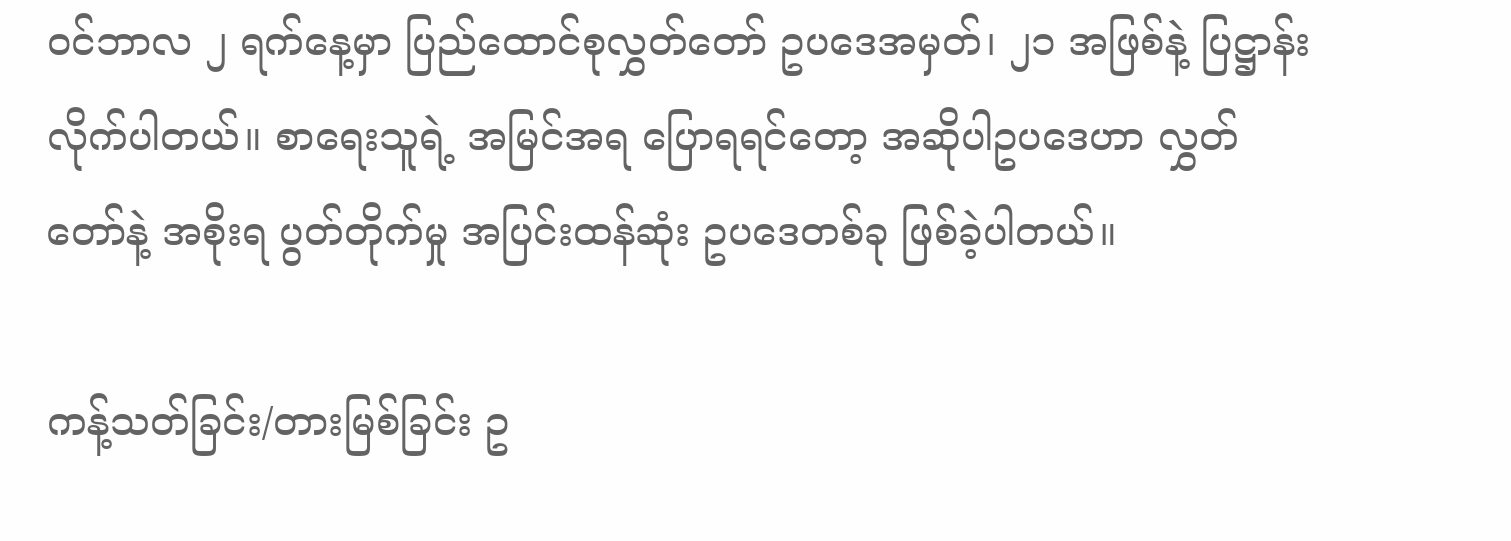ဝင်ဘာလ ၂ ရက်နေ့မှာ ပြည်ထောင်စုလွှတ်တော် ဥပဒေအမှတ်၊ ၂၁ အဖြစ်နဲ့ ပြဋ္ဌာန်းလိုက်ပါတယ်။ စာရေးသူရဲ့ အမြင်အရ ပြောရရင်တော့ အဆိုပါဥပဒေဟာ လွှတ်တော်နဲ့ အစိုးရ ပွတ်တိုက်မှု အပြင်းထန်ဆုံး ဥပဒေတစ်ခု ဖြစ်ခဲ့ပါတယ်။

ကန့်သတ်ခြင်း/တားမြစ်ခြင်း ဥ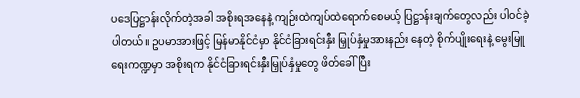ပဒေပြဋ္ဌာန်းလိုက်တဲ့အခါ အစိုးရအနေနဲ့ ကျဉ်းထဲကျပ်ထဲရောက်စေမယ့် ပြဋ္ဌာန်းချက်တွေလည်း ပါဝင်ခဲ့ပါတယ်။ ဥပမာအားဖြင့် မြန်မာနိုင်ငံမှာ နိုင်ငံခြားရင်းနှီး မြှုပ်နှံမှုအားနည်း နေတဲ့ စိုက်ပျိုးရေးနဲ့ မွေးမြူရေးကဏ္ဍမှာ အစိုးရက နိုင်ငံခြားရင်းနှီးမြှုပ်နှံမှုတွေ ဖိတ်ခေါ်ပြီး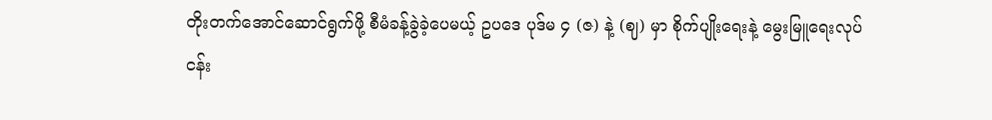တိုးတက်အောင်ဆောင်ရွက်ဖို့ စီမံခန့်ခွဲခဲ့ပေမယ့် ဥပဒေ ပုဒ်မ ၄ (ဇ) နဲ့ (ဈ) မှာ စိုက်ပျိုးရေးနဲ့ မွေးမြူရေးလုပ်ငန်း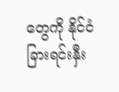တွေကို နိုင်ငံခြားရင်းနှီး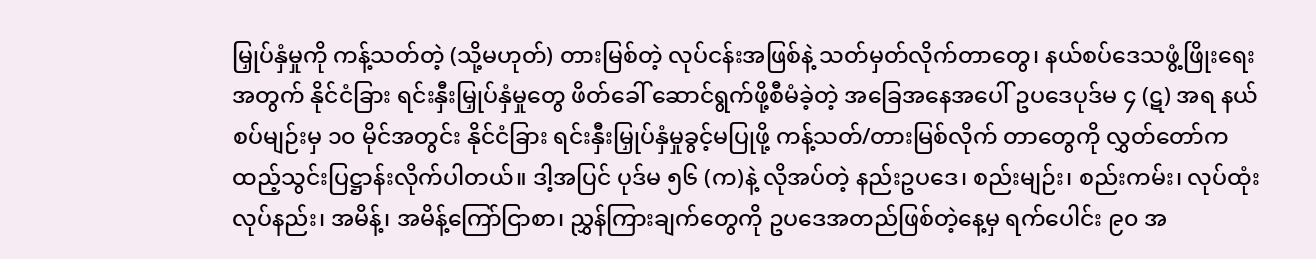မြှုပ်နှံမှုကို ကန့်သတ်တဲ့ (သို့မဟုတ်) တားမြစ်တဲ့ လုပ်ငန်းအဖြစ်နဲ့ သတ်မှတ်လိုက်တာတွေ၊ နယ်စပ်ဒေသဖွံ့ဖြိုးရေးအတွက် နိုင်ငံခြား ရင်းနှီးမြှုပ်နှံမှုတွေ ဖိတ်ခေါ် ဆောင်ရွက်ဖို့စီမံခဲ့တဲ့ အခြေအနေအပေါ် ဥပဒေပုဒ်မ ၄ (ဋ) အရ နယ်စပ်မျဉ်းမှ ၁၀ မိုင်အတွင်း နိုင်ငံခြား ရင်းနှီးမြှုပ်နှံမှုခွင့်မပြုဖို့ ကန့်သတ်/တားမြစ်လိုက် တာတွေကို လွှတ်တော်က ထည့်သွင်းပြဋ္ဌာန်းလိုက်ပါတယ်။ ဒါ့အပြင် ပုဒ်မ ၅၆ (က)နဲ့ လိုအပ်တဲ့ နည်းဥပဒေ၊ စည်းမျဉ်း၊ စည်းကမ်း၊ လုပ်ထုံးလုပ်နည်း၊ အမိန့်၊ အမိန့်ကြော်ငြာစာ၊ ညွှန်ကြားချက်တွေကို ဥပဒေအတည်ဖြစ်တဲ့နေ့မှ ရက်ပေါင်း ၉၀ အ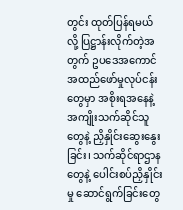တွင်း ထုတ်ပြန်ရမယ်လို့ ပြဋ္ဌာန်းလိုက်တဲ့အတွက် ဥပဒေအကောင်အထည်ဖော်မှုလုပ်ငန်းတွေမှာ အစိုးရအနေနဲ့ အကျိုးသက်ဆိုင်သူတွေနဲ့ ညှိနှိုင်းဆွေးနွေးခြင်း၊ သက်ဆိုင်ရာဌာနတွေနဲ့ ပေါင်းစပ်ညှိနှိုင်းမှု ဆောင်ရွက်ခြင်းတွေ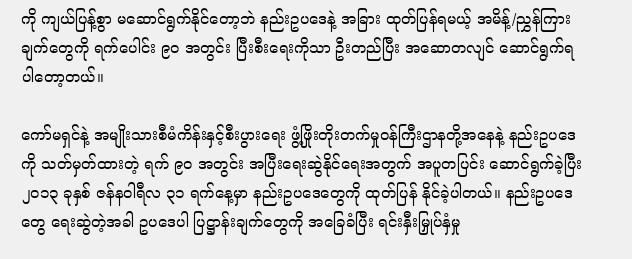ကို ကျယ်ပြန့်စွာ မဆောင်ရွက်နိုင်တော့ဘဲ နည်းဥပဒေနဲ့ အခြား ထုတ်ပြန်ရမယ့် အမိန့်/ညွှန်ကြားချက်တွေကို ရက်ပေါင်း ၉၀ အတွင်း ပြီးစီးရေးကိုသာ ဦးတည်ပြီး အဆောတလျင် ဆောင်ရွက်ရပါတော့တယ်။

ကော်မရှင်နဲ့ အမျိုးသားစီမံကိန်းနှင့်စီးပွားရေး ဖွံ့ဖြိုးတိုးတက်မှုဝန်ကြီးဌာနတို့အနေနဲ့ နည်းဥပဒေကို သတ်မှတ်ထားတဲ့ ရက် ၉၀ အတွင်း အပြီးရေးဆွဲနိုင်ရေးအတွက် အပူတပြင်း ဆောင်ရွက်ခဲ့ပြီး ၂၀၁၃ ခုနှစ် ဇန်နဝါရီလ ၃၁ ရက်နေ့မှာ နည်းဥပဒေတွေကို ထုတ်ပြန် နိုင်ခဲ့ပါတယ်။ နည်းဥပဒေတွေ ရေးဆွဲတဲ့အခါ ဥပဒေပါ ပြဋ္ဌာန်းချက်တွေကို အခြေခံပြီး ရင်းနှီးမြှုပ်နှံမှု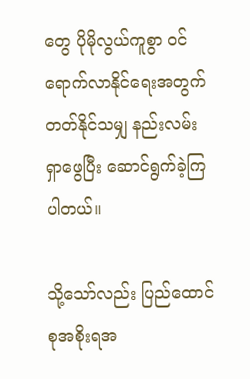တွေ ပိုမိုလွယ်ကူစွာ ဝင်ရောက်လာနိုင်ရေးအတွက် တတ်နိုင်သမျှ နည်းလမ်းရှာဖွေပြီး ဆောင်ရွက်ခဲ့ကြပါတယ်။

သို့သော်လည်း ပြည်ထောင်စုအစိုးရအ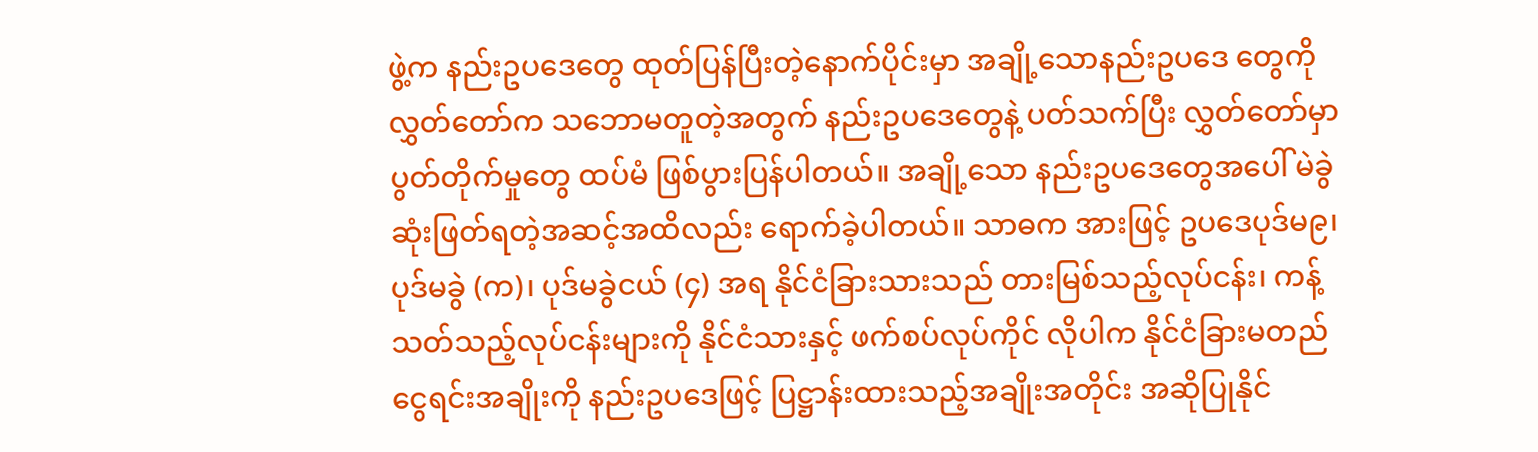ဖွဲ့က နည်းဥပဒေတွေ ထုတ်ပြန်ပြီးတဲ့နောက်ပိုင်းမှာ အချို့သောနည်းဥပဒေ တွေကို လွှတ်တော်က သဘောမတူတဲ့အတွက် နည်းဥပဒေတွေနဲ့ ပတ်သက်ပြီး လွှတ်တော်မှာ ပွတ်တိုက်မှုတွေ ထပ်မံ ဖြစ်ပွားပြန်ပါတယ်။ အချို့သော နည်းဥပဒေတွေအပေါ် မဲခွဲဆုံးဖြတ်ရတဲ့အဆင့်အထိလည်း ရောက်ခဲ့ပါတယ်။ သာဓက အားဖြင့် ဥပဒေပုဒ်မ၉၊ ပုဒ်မခွဲ (က)၊ ပုဒ်မခွဲငယ် (၄) အရ နိုင်ငံခြားသားသည် တားမြစ်သည့်လုပ်ငန်း၊ ကန့်သတ်သည့်လုပ်ငန်းများကို နိုင်ငံသားနှင့် ဖက်စပ်လုပ်ကိုင် လိုပါက နိုင်ငံခြားမတည်ငွေရင်းအချိုးကို နည်းဥပဒေဖြင့် ပြဋ္ဌာန်းထားသည့်အချိုးအတိုင်း အဆိုပြုနိုင်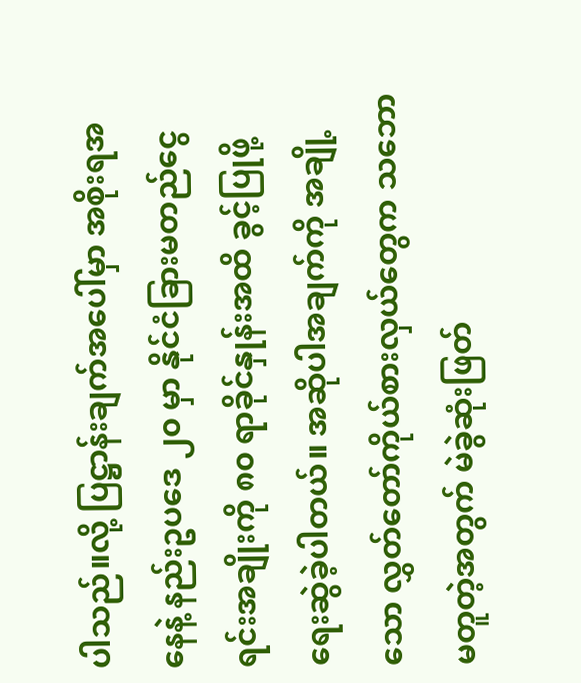ပါသည်။လို့ ပြဋ္ဌာန်းချက်အပေါ်မှာ အစိုးရအနေနဲ့ နည်းဥပဒေ ၂၀ မှာ နိုင်ငံခြားမတည်ငွေရင်းအချိုးကို ၈၀ ရာခိုင်နှုန်းအထိ ခွင့်ပြုဖို့ ရေးဆွဲခဲ့ပါတယ်။ အဆိုပါအချက်ကို အချို့သော လွှတ်တော်ကိုယ်စားလှယ်တွေက သဘောမတူတဲ့အတွက် မဲခွဲဆုံးဖြတ်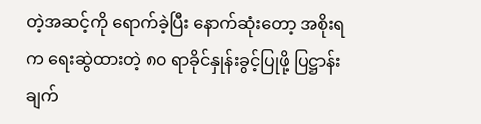တဲ့အဆင့်ကို ရောက်ခဲ့ပြီး နောက်ဆုံးတော့ အစိုးရက ရေးဆွဲထားတဲ့ ၈၀ ရာခိုင်နှုန်းခွင့်ပြုဖို့ ပြဋ္ဌာန်းချက်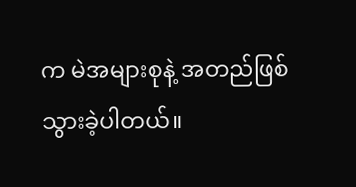က မဲအများစုနဲ့ အတည်ဖြစ်သွားခဲ့ပါတယ်။